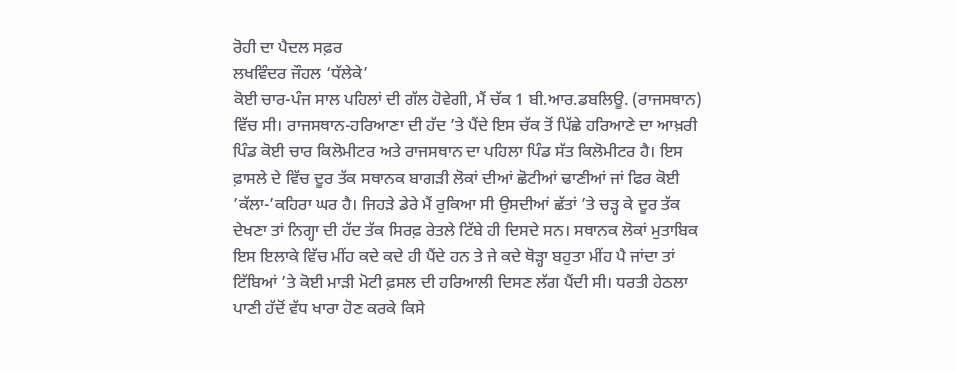ਰੋਹੀ ਦਾ ਪੈਦਲ ਸਫ਼ਰ
ਲਖਵਿੰਦਰ ਜੌਹਲ ‘ਧੱਲੇਕੇ’
ਕੋਈ ਚਾਰ-ਪੰਜ ਸਾਲ ਪਹਿਲਾਂ ਦੀ ਗੱਲ ਹੋਵੇਗੀ, ਮੈਂ ਚੱਕ 1 ਬੀ.ਆਰ.ਡਬਲਿਊ. (ਰਾਜਸਥਾਨ) ਵਿੱਚ ਸੀ। ਰਾਜਸਥਾਨ-ਹਰਿਆਣਾ ਦੀ ਹੱਦ ’ਤੇ ਪੈਂਦੇ ਇਸ ਚੱਕ ਤੋਂ ਪਿੱਛੇ ਹਰਿਆਣੇ ਦਾ ਆਖ਼ਰੀ ਪਿੰਡ ਕੋਈ ਚਾਰ ਕਿਲੋਮੀਟਰ ਅਤੇ ਰਾਜਸਥਾਨ ਦਾ ਪਹਿਲਾ ਪਿੰਡ ਸੱਤ ਕਿਲੋਮੀਟਰ ਹੈ। ਇਸ ਫ਼ਾਸਲੇ ਦੇ ਵਿੱਚ ਦੂਰ ਤੱਕ ਸਥਾਨਕ ਬਾਗੜੀ ਲੋਕਾਂ ਦੀਆਂ ਛੋਟੀਆਂ ਢਾਣੀਆਂ ਜਾਂ ਫਿਰ ਕੋਈ ’ਕੱਲਾ-’ਕਹਿਰਾ ਘਰ ਹੈ। ਜਿਹੜੇ ਡੇਰੇ ਮੈਂ ਰੁਕਿਆ ਸੀ ਉਸਦੀਆਂ ਛੱਤਾਂ ’ਤੇ ਚੜ੍ਹ ਕੇ ਦੂਰ ਤੱਕ ਦੇਖਣਾ ਤਾਂ ਨਿਗ੍ਹਾ ਦੀ ਹੱਦ ਤੱਕ ਸਿਰਫ਼ ਰੇਤਲੇ ਟਿੱਬੇ ਹੀ ਦਿਸਦੇ ਸਨ। ਸਥਾਨਕ ਲੋਕਾਂ ਮੁਤਾਬਿਕ ਇਸ ਇਲਾਕੇ ਵਿੱਚ ਮੀਂਹ ਕਦੇ ਕਦੇ ਹੀ ਪੈਂਦੇ ਹਨ ਤੇ ਜੇ ਕਦੇ ਥੋੜ੍ਹਾ ਬਹੁਤਾ ਮੀਂਹ ਪੈ ਜਾਂਦਾ ਤਾਂ ਟਿੱਬਿਆਂ ’ਤੇ ਕੋਈ ਮਾੜੀ ਮੋਟੀ ਫ਼ਸਲ ਦੀ ਹਰਿਆਲੀ ਦਿਸਣ ਲੱਗ ਪੈਂਦੀ ਸੀ। ਧਰਤੀ ਹੇਠਲਾ ਪਾਣੀ ਹੱਦੋਂ ਵੱਧ ਖਾਰਾ ਹੋਣ ਕਰਕੇ ਕਿਸੇ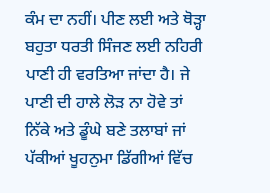ਕੰਮ ਦਾ ਨਹੀਂ। ਪੀਣ ਲਈ ਅਤੇ ਥੋੜ੍ਹਾ ਬਹੁਤਾ ਧਰਤੀ ਸਿੰਜਣ ਲਈ ਨਹਿਰੀ ਪਾਣੀ ਹੀ ਵਰਤਿਆ ਜਾਂਦਾ ਹੈ। ਜੇ ਪਾਣੀ ਦੀ ਹਾਲੇ ਲੋੜ ਨਾ ਹੋਵੇ ਤਾਂ ਨਿੱਕੇ ਅਤੇ ਡੂੰਘੇ ਬਣੇ ਤਲਾਬਾਂ ਜਾਂ ਪੱਕੀਆਂ ਖੂਹਨੁਮਾ ਡਿੱਗੀਆਂ ਵਿੱਚ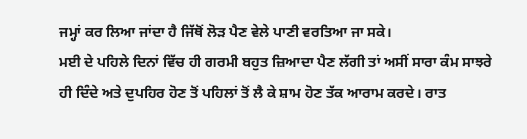ਜਮ੍ਹਾਂ ਕਰ ਲਿਆ ਜਾਂਦਾ ਹੈ ਜਿੱਥੋਂ ਲੋੜ ਪੈਣ ਵੇਲੇ ਪਾਣੀ ਵਰਤਿਆ ਜਾ ਸਕੇ।
ਮਈ ਦੇ ਪਹਿਲੇ ਦਿਨਾਂ ਵਿੱਚ ਹੀ ਗਰਮੀ ਬਹੁਤ ਜ਼ਿਆਦਾ ਪੈਣ ਲੱਗੀ ਤਾਂ ਅਸੀਂ ਸਾਰਾ ਕੰਮ ਸਾਝਰੇ ਹੀ ਦਿੰਦੇ ਅਤੇ ਦੁਪਹਿਰ ਹੋਣ ਤੋਂ ਪਹਿਲਾਂ ਤੋਂ ਲੈ ਕੇ ਸ਼ਾਮ ਹੋਣ ਤੱਕ ਆਰਾਮ ਕਰਦੇ। ਰਾਤ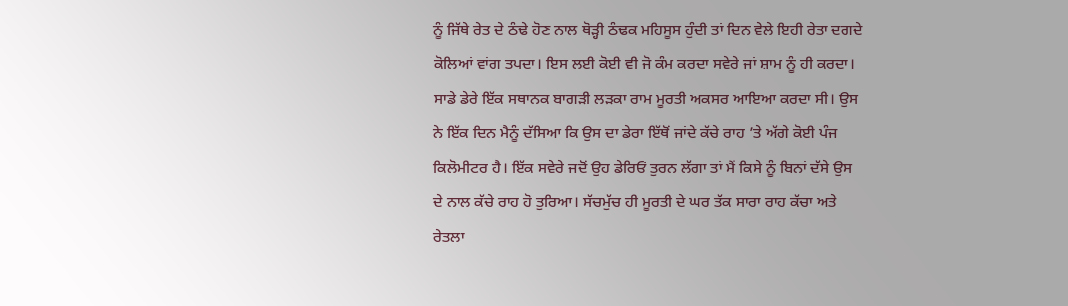ਨੂੰ ਜਿੱਥੇ ਰੇਤ ਦੇ ਠੰਢੇ ਹੋਣ ਨਾਲ ਥੋੜ੍ਹੀ ਠੰਢਕ ਮਹਿਸੂਸ ਹੁੰਦੀ ਤਾਂ ਦਿਨ ਵੇਲੇ ਇਹੀ ਰੇਤਾ ਦਗਦੇ ਕੋਲਿਆਂ ਵਾਂਗ ਤਪਦਾ। ਇਸ ਲਈ ਕੋਈ ਵੀ ਜੋ ਕੰਮ ਕਰਦਾ ਸਵੇਰੇ ਜਾਂ ਸ਼ਾਮ ਨੂੰ ਹੀ ਕਰਦਾ। ਸਾਡੇ ਡੇਰੇ ਇੱਕ ਸਥਾਨਕ ਬਾਗੜੀ ਲੜਕਾ ਰਾਮ ਮੂਰਤੀ ਅਕਸਰ ਆਇਆ ਕਰਦਾ ਸੀ। ਉਸ ਨੇ ਇੱਕ ਦਿਨ ਮੈਨੂੰ ਦੱਸਿਆ ਕਿ ਉਸ ਦਾ ਡੇਰਾ ਇੱਥੋਂ ਜਾਂਦੇ ਕੱਚੇ ਰਾਹ ’ਤੇ ਅੱਗੇ ਕੋਈ ਪੰਜ ਕਿਲੋਮੀਟਰ ਹੈ। ਇੱਕ ਸਵੇਰੇ ਜਦੋਂ ਉਹ ਡੇਰਿਓਂ ਤੁਰਨ ਲੱਗਾ ਤਾਂ ਮੈਂ ਕਿਸੇ ਨੂੰ ਬਿਨਾਂ ਦੱਸੇ ਉਸ ਦੇ ਨਾਲ ਕੱਚੇ ਰਾਹ ਹੋ ਤੁਰਿਆ। ਸੱਚਮੁੱਚ ਹੀ ਮੂਰਤੀ ਦੇ ਘਰ ਤੱਕ ਸਾਰਾ ਰਾਹ ਕੱਚਾ ਅਤੇ ਰੇਤਲਾ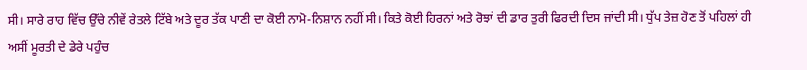ਸੀ। ਸਾਰੇ ਰਾਹ ਵਿੱਚ ਉੱਚੇ ਨੀਵੇਂ ਰੇਤਲੇ ਟਿੱਬੇ ਅਤੇ ਦੂਰ ਤੱਕ ਪਾਣੀ ਦਾ ਕੋਈ ਨਾਮੋ-ਨਿਸ਼ਾਨ ਨਹੀਂ ਸੀ। ਕਿਤੇ ਕੋਈ ਹਿਰਨਾਂ ਅਤੇ ਰੋਝਾਂ ਦੀ ਡਾਰ ਤੁਰੀ ਫਿਰਦੀ ਦਿਸ ਜਾਂਦੀ ਸੀ। ਧੁੱਪ ਤੇਜ਼ ਹੋਣ ਤੋਂ ਪਹਿਲਾਂ ਹੀ ਅਸੀਂ ਮੂਰਤੀ ਦੇ ਡੇਰੇ ਪਹੁੰਚ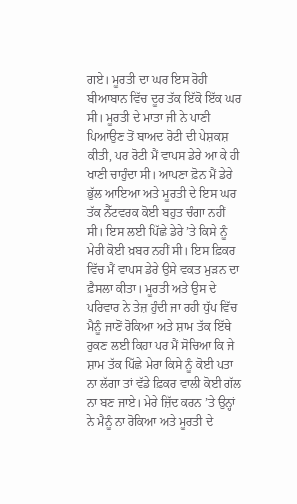ਗਏ। ਮੂਰਤੀ ਦਾ ਘਰ ਇਸ ਰੋਹੀ ਬੀਆਬਾਨ ਵਿੱਚ ਦੂਰ ਤੱਕ ਇੱਕੋ ਇੱਕ ਘਰ ਸੀ। ਮੂਰਤੀ ਦੇ ਮਾਤਾ ਜੀ ਨੇ ਪਾਣੀ ਪਿਆਉਣ ਤੋਂ ਬਾਅਦ ਰੋਟੀ ਦੀ ਪੇਸ਼ਕਸ਼ ਕੀਤੀ, ਪਰ ਰੋਟੀ ਮੈਂ ਵਾਪਸ ਡੇਰੇ ਆ ਕੇ ਹੀ ਖਾਣੀ ਚਾਹੁੰਦਾ ਸੀ। ਆਪਣਾ ਫ਼ੋਨ ਮੈਂ ਡੇਰੇ ਭੁੱਲ ਆਇਆ ਅਤੇ ਮੂਰਤੀ ਦੇ ਇਸ ਘਰ ਤੱਕ ਨੈੱਟਵਰਕ ਕੋਈ ਬਹੁਤ ਚੰਗਾ ਨਹੀਂ ਸੀ। ਇਸ ਲਈ ਪਿੱਛੇ ਡੇਰੇ ’ਤੇ ਕਿਸੇ ਨੂੰ ਮੇਰੀ ਕੋਈ ਖ਼ਬਰ ਨਹੀਂ ਸੀ। ਇਸ ਫ਼ਿਕਰ ਵਿੱਚ ਮੈਂ ਵਾਪਸ ਡੇਰੇ ਉਸੇ ਵਕਤ ਮੁੜਨ ਦਾ ਫ਼ੈਸਲਾ ਕੀਤਾ। ਮੂਰਤੀ ਅਤੇ ਉਸ ਦੇ ਪਰਿਵਾਰ ਨੇ ਤੇਜ਼ ਹੁੰਦੀ ਜਾ ਰਹੀ ਧੁੱਪ ਵਿੱਚ ਮੈਨੂੰ ਜਾਣੋਂ ਰੋਕਿਆ ਅਤੇ ਸ਼ਾਮ ਤੱਕ ਇੱਥੇ ਰੁਕਣ ਲਈ ਕਿਹਾ ਪਰ ਮੈਂ ਸੋਚਿਆ ਕਿ ਜੇ ਸ਼ਾਮ ਤੱਕ ਪਿੱਛੇ ਮੇਰਾ ਕਿਸੇ ਨੂੰ ਕੋਈ ਪਤਾ ਨਾ ਲੱਗਾ ਤਾਂ ਵੱਡੇ ਫ਼ਿਕਰ ਵਾਲੀ ਕੋਈ ਗੱਲ ਨਾ ਬਣ ਜਾਏ। ਮੇਰੇ ਜ਼ਿੱਦ ਕਰਨ ’ਤੇ ਉਨ੍ਹਾਂ ਨੇ ਮੈਨੂੰ ਨਾ ਰੋਕਿਆ ਅਤੇ ਮੂਰਤੀ ਦੇ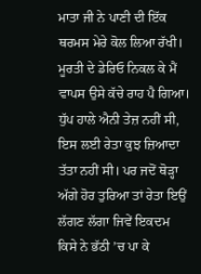ਮਾਤਾ ਜੀ ਨੇ ਪਾਣੀ ਦੀ ਇੱਕ ਥਰਮਸ ਮੇਰੇ ਕੋਲ ਲਿਆ ਰੱਖੀ।
ਮੂਰਤੀ ਦੇ ਡੇਰਿਓ ਨਿਕਲ ਕੇ ਮੈਂ ਵਾਪਸ ਉਸੇ ਕੱਚੇ ਰਾਹ ਪੈ ਗਿਆ। ਧੁੱਪ ਹਾਲੇ ਐਨੀ ਤੇਜ਼ ਨਹੀਂ ਸੀ, ਇਸ ਲਈ ਰੇਤਾ ਕੁਝ ਜ਼ਿਆਦਾ ਤੱਤਾ ਨਹੀਂ ਸੀ। ਪਰ ਜਦੋਂ ਥੋੜ੍ਹਾ ਅੱਗੇ ਹੋਰ ਤੁਰਿਆ ਤਾਂ ਰੇਤਾ ਇਉਂ ਲੱਗਣ ਲੱਗਾ ਜਿਵੇਂ ਇਕਦਮ ਕਿਸੇ ਨੇ ਭੱਠੀ ’ਚ ਪਾ ਕੇ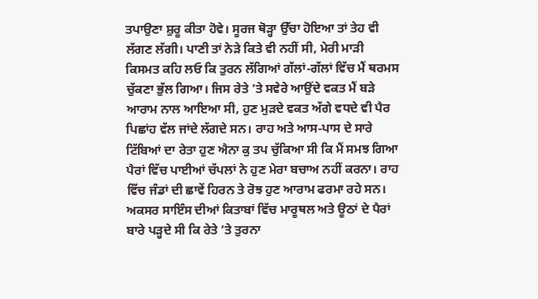ਤਪਾਉਣਾ ਸ਼ੁਰੂ ਕੀਤਾ ਹੋਵੇ। ਸੂਰਜ ਥੋੜ੍ਹਾ ਉੱਚਾ ਹੋਇਆ ਤਾਂ ਤੇਹ ਵੀ ਲੱਗਣ ਲੱਗੀ। ਪਾਣੀ ਤਾਂ ਨੇੜੇ ਕਿਤੇ ਵੀ ਨਹੀਂ ਸੀ, ਮੇਰੀ ਮਾੜੀ ਕਿਸਮਤ ਕਹਿ ਲਓ ਕਿ ਤੁਰਨ ਲੱਗਿਆਂ ਗੱਲਾਂ-ਗੱਲਾਂ ਵਿੱਚ ਮੈਂ ਥਰਮਸ ਚੁੱਕਣਾ ਭੁੱਲ ਗਿਆ। ਜਿਸ ਰੇਤੇ ’ਤੇ ਸਵੇਰੇ ਆਉਂਦੇ ਵਕਤ ਮੈਂ ਬੜੇ ਆਰਾਮ ਨਾਲ ਆਇਆ ਸੀ, ਹੁਣ ਮੁੜਦੇ ਵਕਤ ਅੱਗੇ ਵਧਦੇ ਵੀ ਪੈਰ ਪਿਛਾਂਹ ਵੱਲ ਜਾਂਦੇ ਲੱਗਦੇ ਸਨ। ਰਾਹ ਅਤੇ ਆਸ-ਪਾਸ ਦੇ ਸਾਰੇ ਟਿੱਬਿਆਂ ਦਾ ਰੇਤਾ ਹੁਣ ਐਨਾ ਕੁ ਤਪ ਚੁੱਕਿਆ ਸੀ ਕਿ ਮੈਂ ਸਮਝ ਗਿਆ ਪੈਰਾਂ ਵਿੱਚ ਪਾਈਆਂ ਚੱਪਲਾਂ ਨੇ ਹੁਣ ਮੇਰਾ ਬਚਾਅ ਨਹੀਂ ਕਰਨਾ। ਰਾਹ ਵਿੱਚ ਜੰਡਾਂ ਦੀ ਛਾਵੇਂ ਹਿਰਨ ਤੇ ਰੋਝ ਹੁਣ ਆਰਾਮ ਫਰਮਾ ਰਹੇ ਸਨ। ਅਕਸਰ ਸਾਇੰਸ ਦੀਆਂ ਕਿਤਾਬਾਂ ਵਿੱਚ ਮਾਰੂਥਲ ਅਤੇ ਊਠਾਂ ਦੇ ਪੈਰਾਂ ਬਾਰੇ ਪੜ੍ਹਦੇ ਸੀ ਕਿ ਰੇਤੇ ’ਤੇ ਤੁਰਨਾ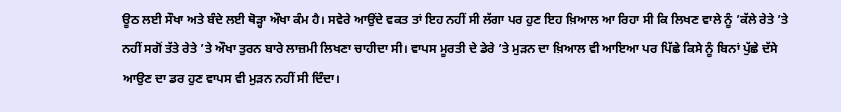ਊਠ ਲਈ ਸੌਖਾ ਅਤੇ ਬੰਦੇ ਲਈ ਥੋੜ੍ਹਾ ਔਖਾ ਕੰਮ ਹੈ। ਸਵੇਰੇ ਆਉਂਦੇ ਵਕਤ ਤਾਂ ਇਹ ਨਹੀਂ ਸੀ ਲੱਗਾ ਪਰ ਹੁਣ ਇਹ ਖ਼ਿਆਲ ਆ ਰਿਹਾ ਸੀ ਕਿ ਲਿਖਣ ਵਾਲੇ ਨੂੰ ’ਕੱਲੇ ਰੇਤੇ ’ਤੇ ਨਹੀਂ ਸਗੋਂ ਤੱਤੇ ਰੇਤੇ ’ਤੇ ਔਖਾ ਤੁਰਨ ਬਾਰੇ ਲਾਜ਼ਮੀ ਲਿਖਣਾ ਚਾਹੀਦਾ ਸੀ। ਵਾਪਸ ਮੂਰਤੀ ਦੇ ਡੇਰੇ ’ਤੇ ਮੁੜਨ ਦਾ ਖ਼ਿਆਲ ਵੀ ਆਇਆ ਪਰ ਪਿੱਛੇ ਕਿਸੇ ਨੂੰ ਬਿਨਾਂ ਪੁੱਛੇ ਦੱਸੇ ਆਉਣ ਦਾ ਡਰ ਹੁਣ ਵਾਪਸ ਵੀ ਮੁੜਨ ਨਹੀਂ ਸੀ ਦਿੰਦਾ।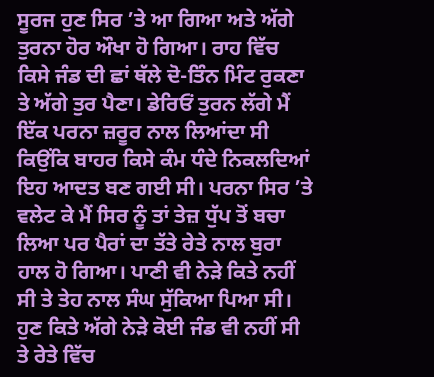ਸੂਰਜ ਹੁਣ ਸਿਰ ’ਤੇ ਆ ਗਿਆ ਅਤੇ ਅੱਗੇ ਤੁਰਨਾ ਹੋਰ ਔਖਾ ਹੋ ਗਿਆ। ਰਾਹ ਵਿੱਚ ਕਿਸੇ ਜੰਡ ਦੀ ਛਾਂ ਥੱਲੇ ਦੋ-ਤਿੰਨ ਮਿੰਟ ਰੁਕਣਾ ਤੇ ਅੱਗੇ ਤੁਰ ਪੈਣਾ। ਡੇਰਿਓਂ ਤੁਰਨ ਲੱਗੇ ਮੈਂ ਇੱਕ ਪਰਨਾ ਜ਼ਰੂਰ ਨਾਲ ਲਿਆਂਦਾ ਸੀ ਕਿਉਂਕਿ ਬਾਹਰ ਕਿਸੇ ਕੰਮ ਧੰਦੇ ਨਿਕਲਦਿਆਂ ਇਹ ਆਦਤ ਬਣ ਗਈ ਸੀ। ਪਰਨਾ ਸਿਰ ’ਤੇ ਵਲੇਟ ਕੇ ਮੈਂ ਸਿਰ ਨੂੰ ਤਾਂ ਤੇਜ਼ ਧੁੱਪ ਤੋਂ ਬਚਾ ਲਿਆ ਪਰ ਪੈਰਾਂ ਦਾ ਤੱਤੇ ਰੇਤੇ ਨਾਲ ਬੁਰਾ ਹਾਲ ਹੋ ਗਿਆ। ਪਾਣੀ ਵੀ ਨੇੜੇ ਕਿਤੇ ਨਹੀਂ ਸੀ ਤੇ ਤੇਹ ਨਾਲ ਸੰਘ ਸੁੱਕਿਆ ਪਿਆ ਸੀ। ਹੁਣ ਕਿਤੇ ਅੱਗੇ ਨੇੜੇ ਕੋਈ ਜੰਡ ਵੀ ਨਹੀਂ ਸੀ ਤੇ ਰੇਤੇ ਵਿੱਚ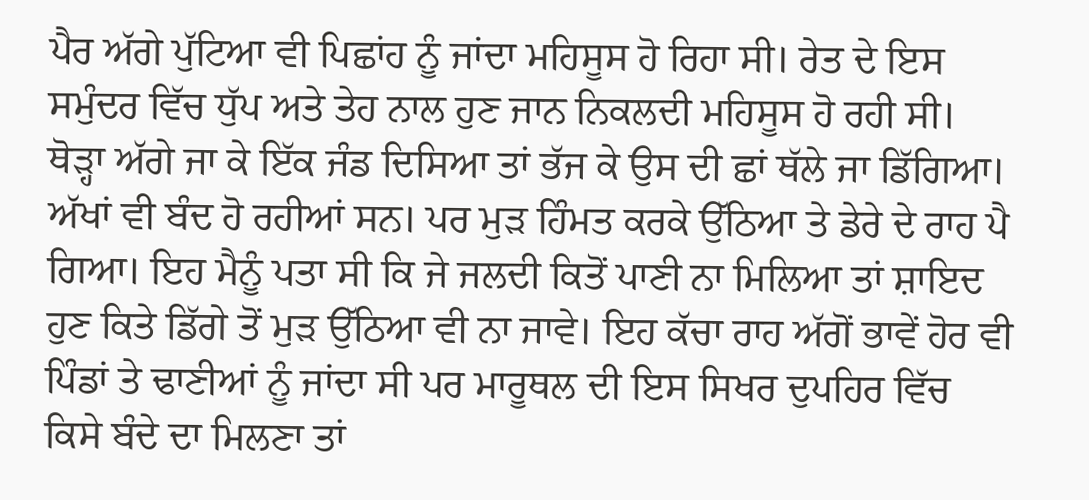ਪੈਰ ਅੱਗੇ ਪੁੱਟਿਆ ਵੀ ਪਿਛਾਂਹ ਨੂੰ ਜਾਂਦਾ ਮਹਿਸੂਸ ਹੋ ਰਿਹਾ ਸੀ। ਰੇਤ ਦੇ ਇਸ ਸਮੁੰਦਰ ਵਿੱਚ ਧੁੱਪ ਅਤੇ ਤੇਹ ਨਾਲ ਹੁਣ ਜਾਨ ਨਿਕਲਦੀ ਮਹਿਸੂਸ ਹੋ ਰਹੀ ਸੀ। ਥੋੜ੍ਹਾ ਅੱਗੇ ਜਾ ਕੇ ਇੱਕ ਜੰਡ ਦਿਸਿਆ ਤਾਂ ਭੱਜ ਕੇ ਉਸ ਦੀ ਛਾਂ ਥੱਲੇ ਜਾ ਡਿੱਗਿਆ। ਅੱਖਾਂ ਵੀ ਬੰਦ ਹੋ ਰਹੀਆਂ ਸਨ। ਪਰ ਮੁੜ ਹਿੰਮਤ ਕਰਕੇ ਉੱਠਿਆ ਤੇ ਡੇਰੇ ਦੇ ਰਾਹ ਪੈ ਗਿਆ। ਇਹ ਮੈਨੂੰ ਪਤਾ ਸੀ ਕਿ ਜੇ ਜਲਦੀ ਕਿਤੋਂ ਪਾਣੀ ਨਾ ਮਿਲਿਆ ਤਾਂ ਸ਼ਾਇਦ ਹੁਣ ਕਿਤੇ ਡਿੱਗੇ ਤੋਂ ਮੁੜ ਉੱਠਿਆ ਵੀ ਨਾ ਜਾਵੇ। ਇਹ ਕੱਚਾ ਰਾਹ ਅੱਗੋਂ ਭਾਵੇਂ ਹੋਰ ਵੀ ਪਿੰਡਾਂ ਤੇ ਢਾਣੀਆਂ ਨੂੰ ਜਾਂਦਾ ਸੀ ਪਰ ਮਾਰੂਥਲ ਦੀ ਇਸ ਸਿਖਰ ਦੁਪਹਿਰ ਵਿੱਚ ਕਿਸੇ ਬੰਦੇ ਦਾ ਮਿਲਣਾ ਤਾਂ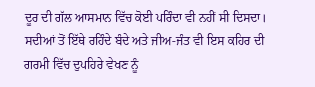ਦੂਰ ਦੀ ਗੱਲ ਆਸਮਾਨ ਵਿੱਚ ਕੋਈ ਪਰਿੰਦਾ ਵੀ ਨਹੀਂ ਸੀ ਦਿਸਦਾ। ਸਦੀਆਂ ਤੋਂ ਇੱਥੇ ਰਹਿੰਦੇ ਬੰਦੇ ਅਤੇ ਜੀਅ-ਜੰਤ ਵੀ ਇਸ ਕਹਿਰ ਦੀ ਗਰਮੀ ਵਿੱਚ ਦੁਪਹਿਰੇ ਵੇਖਣ ਨੂੰ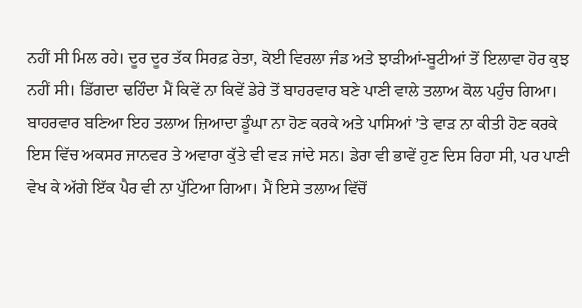ਨਹੀਂ ਸੀ ਮਿਲ ਰਹੇ। ਦੂਰ ਦੂਰ ਤੱਕ ਸਿਰਫ਼ ਰੇਤਾ, ਕੋਈ ਵਿਰਲਾ ਜੰਡ ਅਤੇ ਝਾੜੀਆਂ-ਬੂਟੀਆਂ ਤੋਂ ਇਲਾਵਾ ਹੋਰ ਕੁਝ ਨਹੀਂ ਸੀ। ਡਿੱਗਦਾ ਢਹਿੰਦਾ ਮੈਂ ਕਿਵੇਂ ਨਾ ਕਿਵੇਂ ਡੇਰੇ ਤੋਂ ਬਾਹਰਵਾਰ ਬਣੇ ਪਾਣੀ ਵਾਲੇ ਤਲਾਅ ਕੋਲ ਪਹੁੰਚ ਗਿਆ। ਬਾਹਰਵਾਰ ਬਣਿਆ ਇਹ ਤਲਾਅ ਜ਼ਿਆਦਾ ਡੂੰਘਾ ਨਾ ਹੋਣ ਕਰਕੇ ਅਤੇ ਪਾਸਿਆਂ ’ਤੇ ਵਾੜ ਨਾ ਕੀਤੀ ਹੋਣ ਕਰਕੇ ਇਸ ਵਿੱਚ ਅਕਸਰ ਜਾਨਵਰ ਤੇ ਅਵਾਰਾ ਕੁੱਤੇ ਵੀ ਵੜ ਜਾਂਦੇ ਸਨ। ਡੇਰਾ ਵੀ ਭਾਵੇਂ ਹੁਣ ਦਿਸ ਰਿਹਾ ਸੀ, ਪਰ ਪਾਣੀ ਵੇਖ ਕੇ ਅੱਗੇ ਇੱਕ ਪੈਰ ਵੀ ਨਾ ਪੁੱਟਿਆ ਗਿਆ। ਮੈਂ ਇਸੇ ਤਲਾਅ ਵਿੱਚੋਂ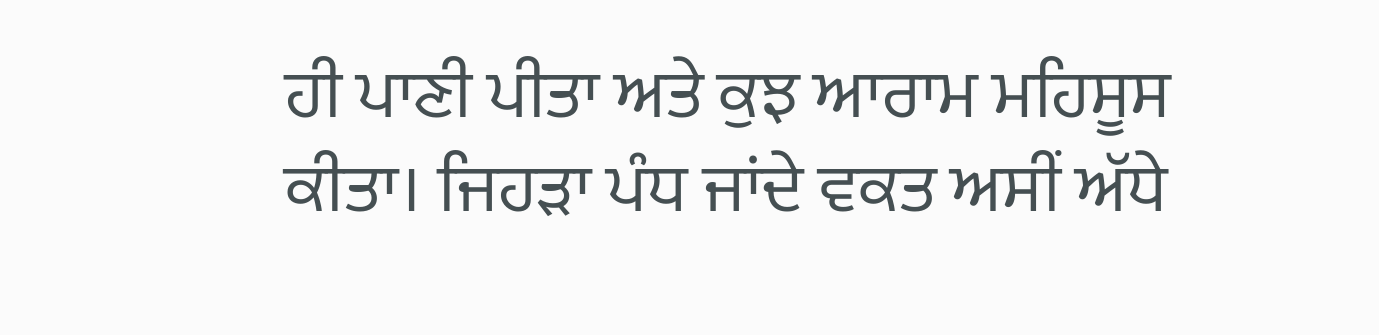ਹੀ ਪਾਣੀ ਪੀਤਾ ਅਤੇ ਕੁਝ ਆਰਾਮ ਮਹਿਸੂਸ ਕੀਤਾ। ਜਿਹੜਾ ਪੰਧ ਜਾਂਦੇ ਵਕਤ ਅਸੀਂ ਅੱਧੇ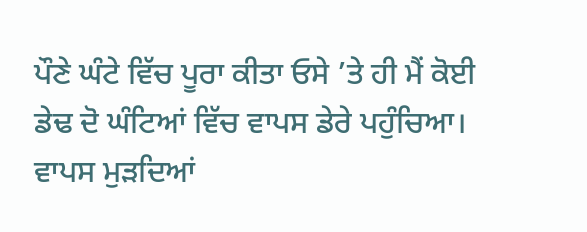ਪੌਣੇ ਘੰਟੇ ਵਿੱਚ ਪੂਰਾ ਕੀਤਾ ਓਸੇ ’ਤੇ ਹੀ ਮੈਂ ਕੋਈ ਡੇਢ ਦੋ ਘੰਟਿਆਂ ਵਿੱਚ ਵਾਪਸ ਡੇਰੇ ਪਹੁੰਚਿਆ। ਵਾਪਸ ਮੁੜਦਿਆਂ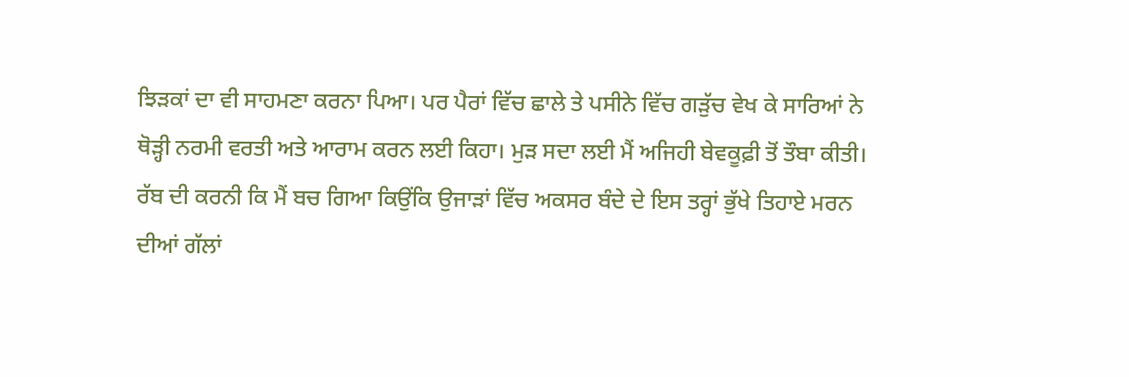ਝਿੜਕਾਂ ਦਾ ਵੀ ਸਾਹਮਣਾ ਕਰਨਾ ਪਿਆ। ਪਰ ਪੈਰਾਂ ਵਿੱਚ ਛਾਲੇ ਤੇ ਪਸੀਨੇ ਵਿੱਚ ਗੜੁੱਚ ਵੇਖ ਕੇ ਸਾਰਿਆਂ ਨੇ ਥੋੜ੍ਹੀ ਨਰਮੀ ਵਰਤੀ ਅਤੇ ਆਰਾਮ ਕਰਨ ਲਈ ਕਿਹਾ। ਮੁੜ ਸਦਾ ਲਈ ਮੈਂ ਅਜਿਹੀ ਬੇਵਕੂਫ਼ੀ ਤੋਂ ਤੌਬਾ ਕੀਤੀ। ਰੱਬ ਦੀ ਕਰਨੀ ਕਿ ਮੈਂ ਬਚ ਗਿਆ ਕਿਉਂਕਿ ਉਜਾੜਾਂ ਵਿੱਚ ਅਕਸਰ ਬੰਦੇ ਦੇ ਇਸ ਤਰ੍ਹਾਂ ਭੁੱਖੇ ਤਿਹਾਏ ਮਰਨ ਦੀਆਂ ਗੱਲਾਂ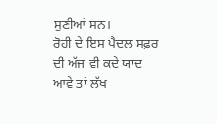ਸੁਣੀਆਂ ਸਨ।
ਰੋਹੀ ਦੇ ਇਸ ਪੈਦਲ ਸਫ਼ਰ ਦੀ ਅੱਜ ਵੀ ਕਦੇ ਯਾਦ ਆਵੇ ਤਾਂ ਲੱਖ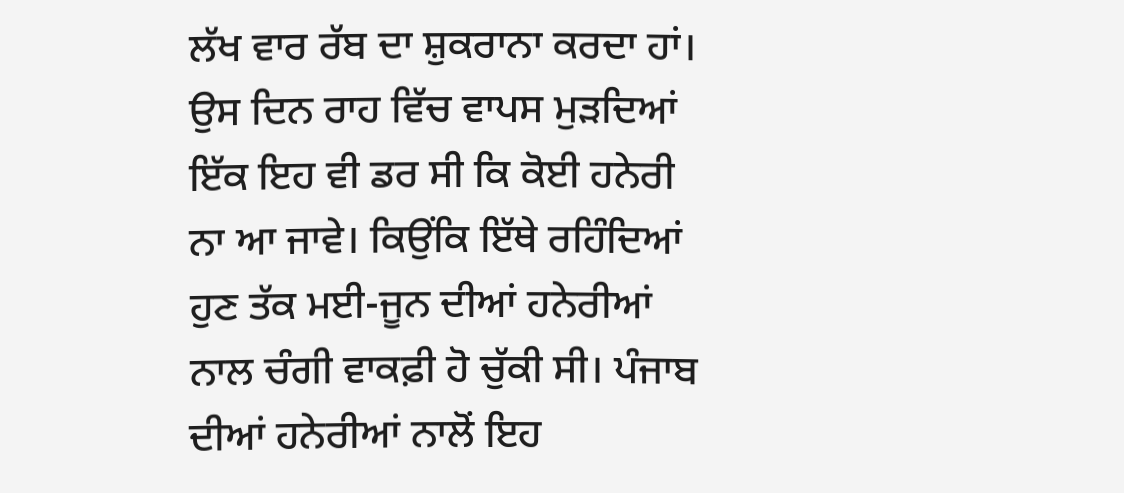ਲੱਖ ਵਾਰ ਰੱਬ ਦਾ ਸ਼ੁਕਰਾਨਾ ਕਰਦਾ ਹਾਂ। ਉਸ ਦਿਨ ਰਾਹ ਵਿੱਚ ਵਾਪਸ ਮੁੜਦਿਆਂ ਇੱਕ ਇਹ ਵੀ ਡਰ ਸੀ ਕਿ ਕੋਈ ਹਨੇਰੀ ਨਾ ਆ ਜਾਵੇ। ਕਿਉਂਕਿ ਇੱਥੇ ਰਹਿੰਦਿਆਂ ਹੁਣ ਤੱਕ ਮਈ-ਜੂਨ ਦੀਆਂ ਹਨੇਰੀਆਂ ਨਾਲ ਚੰਗੀ ਵਾਕਫ਼ੀ ਹੋ ਚੁੱਕੀ ਸੀ। ਪੰਜਾਬ ਦੀਆਂ ਹਨੇਰੀਆਂ ਨਾਲੋਂ ਇਹ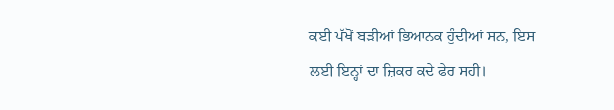ਕਈ ਪੱਖੋਂ ਬੜੀਆਂ ਭਿਆਨਕ ਹੁੰਦੀਆਂ ਸਨ, ਇਸ ਲਈ ਇਨ੍ਹਾਂ ਦਾ ਜ਼ਿਕਰ ਕਦੇ ਫੇਰ ਸਹੀ।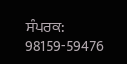ਸੰਪਰਕ: 98159-59476